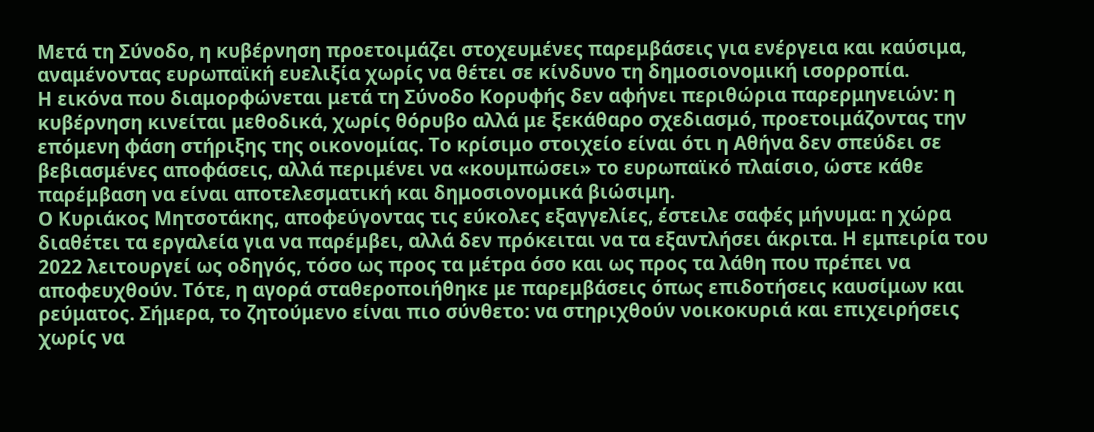Μετά τη Σύνοδο, η κυβέρνηση προετοιμάζει στοχευμένες παρεμβάσεις για ενέργεια και καύσιμα, αναμένοντας ευρωπαϊκή ευελιξία χωρίς να θέτει σε κίνδυνο τη δημοσιονομική ισορροπία.
Η εικόνα που διαμορφώνεται μετά τη Σύνοδο Κορυφής δεν αφήνει περιθώρια παρερμηνειών: η κυβέρνηση κινείται μεθοδικά, χωρίς θόρυβο αλλά με ξεκάθαρο σχεδιασμό, προετοιμάζοντας την επόμενη φάση στήριξης της οικονομίας. Το κρίσιμο στοιχείο είναι ότι η Αθήνα δεν σπεύδει σε βεβιασμένες αποφάσεις, αλλά περιμένει να «κουμπώσει» το ευρωπαϊκό πλαίσιο, ώστε κάθε παρέμβαση να είναι αποτελεσματική και δημοσιονομικά βιώσιμη.
Ο Κυριάκος Μητσοτάκης, αποφεύγοντας τις εύκολες εξαγγελίες, έστειλε σαφές μήνυμα: η χώρα διαθέτει τα εργαλεία για να παρέμβει, αλλά δεν πρόκειται να τα εξαντλήσει άκριτα. Η εμπειρία του 2022 λειτουργεί ως οδηγός, τόσο ως προς τα μέτρα όσο και ως προς τα λάθη που πρέπει να αποφευχθούν. Τότε, η αγορά σταθεροποιήθηκε με παρεμβάσεις όπως επιδοτήσεις καυσίμων και ρεύματος. Σήμερα, το ζητούμενο είναι πιο σύνθετο: να στηριχθούν νοικοκυριά και επιχειρήσεις χωρίς να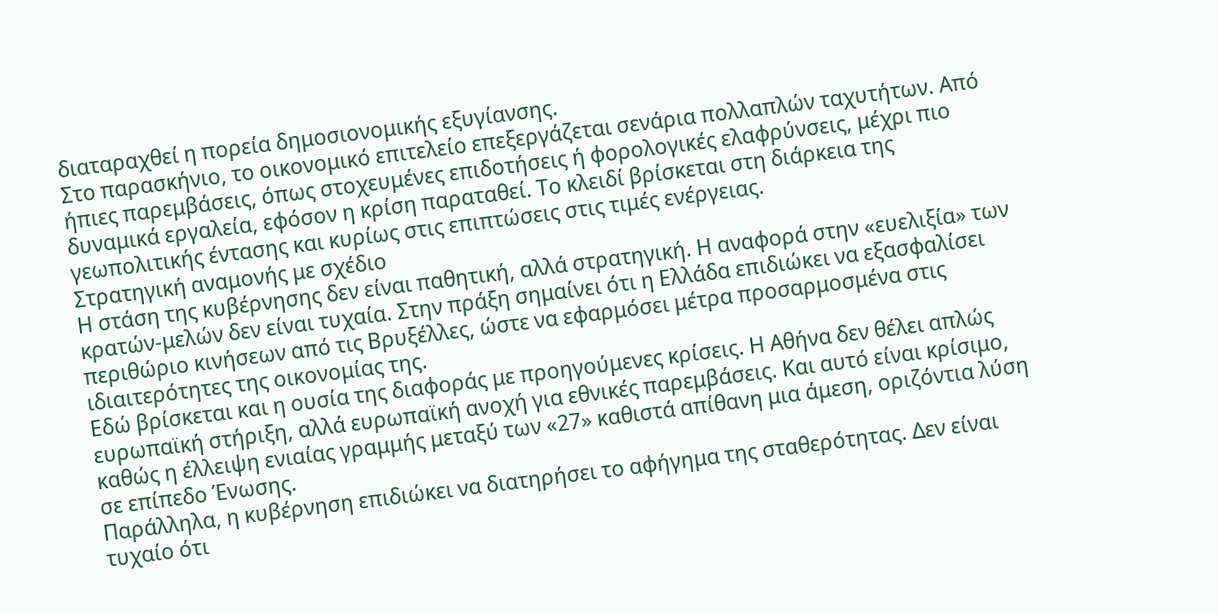διαταραχθεί η πορεία δημοσιονομικής εξυγίανσης.
Στο παρασκήνιο, το οικονομικό επιτελείο επεξεργάζεται σενάρια πολλαπλών ταχυτήτων. Από ήπιες παρεμβάσεις, όπως στοχευμένες επιδοτήσεις ή φορολογικές ελαφρύνσεις, μέχρι πιο δυναμικά εργαλεία, εφόσον η κρίση παραταθεί. Το κλειδί βρίσκεται στη διάρκεια της γεωπολιτικής έντασης και κυρίως στις επιπτώσεις στις τιμές ενέργειας.
Στρατηγική αναμονής με σχέδιο
Η στάση της κυβέρνησης δεν είναι παθητική, αλλά στρατηγική. Η αναφορά στην «ευελιξία» των κρατών-μελών δεν είναι τυχαία. Στην πράξη σημαίνει ότι η Ελλάδα επιδιώκει να εξασφαλίσει περιθώριο κινήσεων από τις Βρυξέλλες, ώστε να εφαρμόσει μέτρα προσαρμοσμένα στις ιδιαιτερότητες της οικονομίας της.
Εδώ βρίσκεται και η ουσία της διαφοράς με προηγούμενες κρίσεις. Η Αθήνα δεν θέλει απλώς ευρωπαϊκή στήριξη, αλλά ευρωπαϊκή ανοχή για εθνικές παρεμβάσεις. Και αυτό είναι κρίσιμο, καθώς η έλλειψη ενιαίας γραμμής μεταξύ των «27» καθιστά απίθανη μια άμεση, οριζόντια λύση σε επίπεδο Ένωσης.
Παράλληλα, η κυβέρνηση επιδιώκει να διατηρήσει το αφήγημα της σταθερότητας. Δεν είναι τυχαίο ότι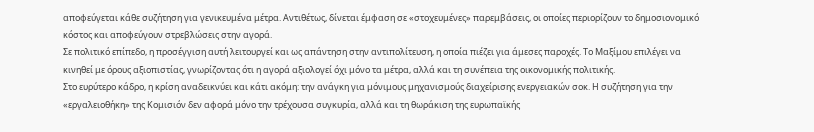αποφεύγεται κάθε συζήτηση για γενικευμένα μέτρα. Αντιθέτως, δίνεται έμφαση σε «στοχευμένες» παρεμβάσεις, οι οποίες περιορίζουν το δημοσιονομικό κόστος και αποφεύγουν στρεβλώσεις στην αγορά.
Σε πολιτικό επίπεδο, η προσέγγιση αυτή λειτουργεί και ως απάντηση στην αντιπολίτευση, η οποία πιέζει για άμεσες παροχές. Το Μαξίμου επιλέγει να κινηθεί με όρους αξιοπιστίας, γνωρίζοντας ότι η αγορά αξιολογεί όχι μόνο τα μέτρα, αλλά και τη συνέπεια της οικονομικής πολιτικής.
Στο ευρύτερο κάδρο, η κρίση αναδεικνύει και κάτι ακόμη: την ανάγκη για μόνιμους μηχανισμούς διαχείρισης ενεργειακών σοκ. Η συζήτηση για την «εργαλειοθήκη» της Κομισιόν δεν αφορά μόνο την τρέχουσα συγκυρία, αλλά και τη θωράκιση της ευρωπαϊκής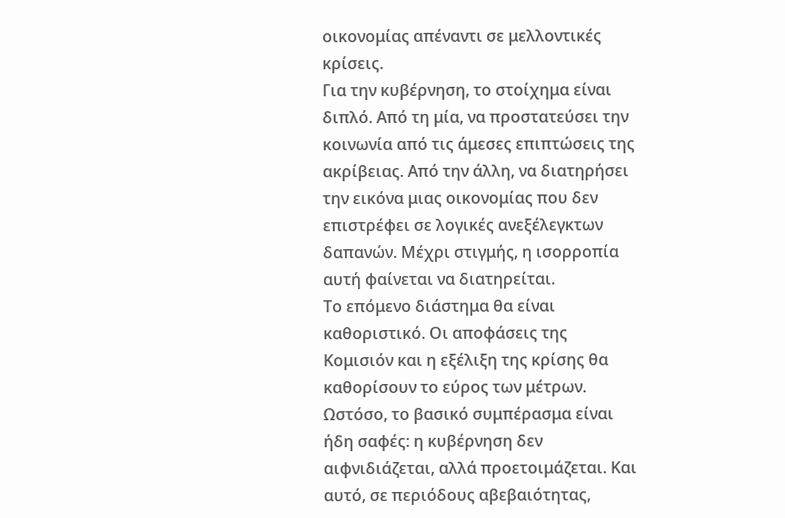οικονομίας απέναντι σε μελλοντικές κρίσεις.
Για την κυβέρνηση, το στοίχημα είναι διπλό. Από τη μία, να προστατεύσει την κοινωνία από τις άμεσες επιπτώσεις της ακρίβειας. Από την άλλη, να διατηρήσει την εικόνα μιας οικονομίας που δεν επιστρέφει σε λογικές ανεξέλεγκτων δαπανών. Μέχρι στιγμής, η ισορροπία αυτή φαίνεται να διατηρείται.
Το επόμενο διάστημα θα είναι καθοριστικό. Οι αποφάσεις της Κομισιόν και η εξέλιξη της κρίσης θα καθορίσουν το εύρος των μέτρων. Ωστόσο, το βασικό συμπέρασμα είναι ήδη σαφές: η κυβέρνηση δεν αιφνιδιάζεται, αλλά προετοιμάζεται. Και αυτό, σε περιόδους αβεβαιότητας,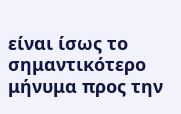είναι ίσως το σημαντικότερο μήνυμα προς την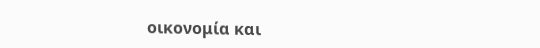οικονομία και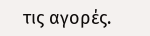τις αγορές.